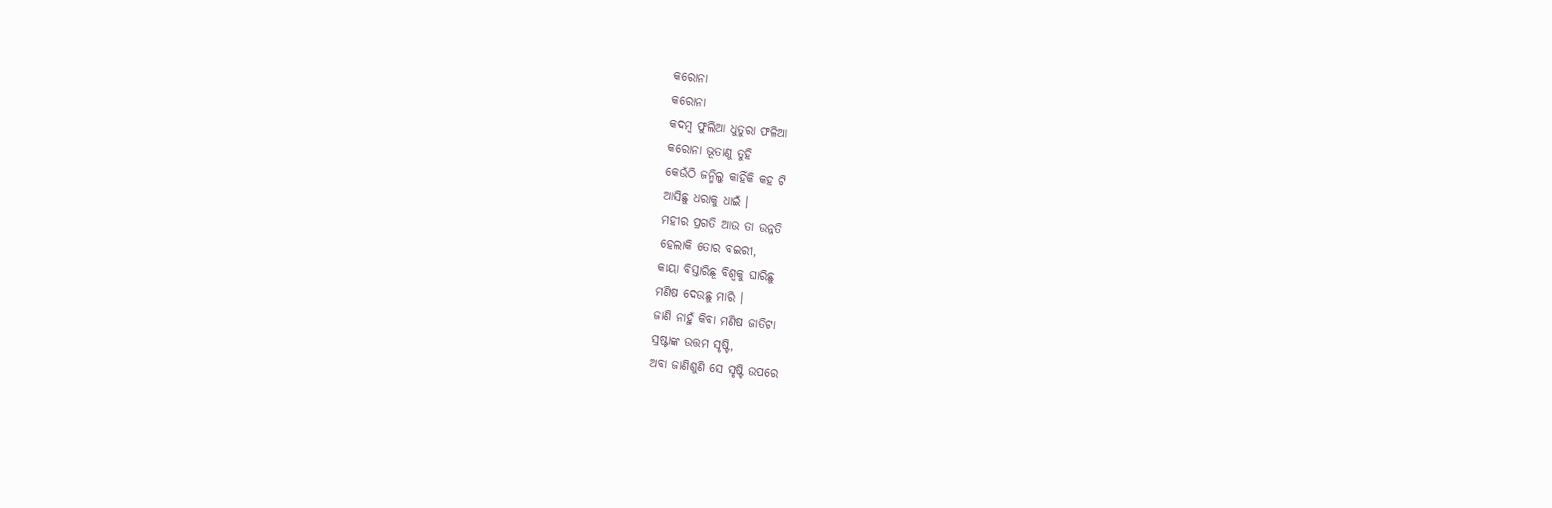କରୋନା
କରୋନା
କଦମ୍ବ ଫୁଲିଆ ଧୁତୁରା ଫଳିଆ
କରୋନା ଭୂତାଣୁ ତୁହି
କେଉଁଠି ଜନ୍ମିଲୁ କାହିଁକି କହ ଟି
ଆସିଛୁ ଧରାକୁ ଧାଇଁ ।
ମହୀର ପ୍ରଗତି ଆଉ ତା ଉନ୍ନତି
ହେଲାକି ତୋର ବଇରୀ,
କାୟା ବିସ୍ତାରିଛୂ ବିଶ୍ଵକୁ ଘାରିଛୁ
ମଣିଷ ଦେଉଛୁ ମାରି ।
ଜାଣି ନାହୁଁ କିବା ମଣିଷ ଜାତିଟା
ସ୍ରଷ୍ଟାଙ୍କ ଉତ୍ତମ ସୃଷ୍ଟି,
ଅବା ଜାଣିଶୁଣି ସେ ସୃଷ୍ଟି ଉପରେ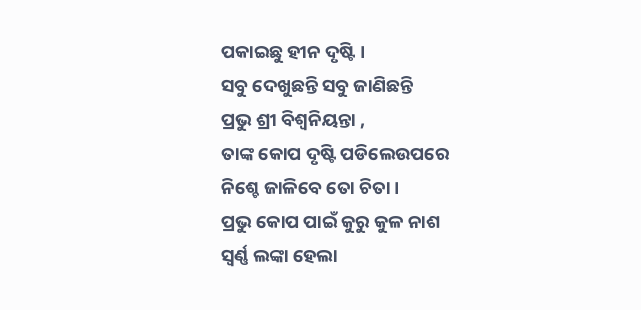ପକାଇଛୁ ହୀନ ଦୃଷ୍ଟି ।
ସବୁ ଦେଖୁଛନ୍ତି ସବୁ ଜାଣିଛନ୍ତି
ପ୍ରଭୁ ଶ୍ରୀ ବିଶ୍ଵନିୟନ୍ତା ,
ତାଙ୍କ କୋପ ଦୃଷ୍ଟି ପଡିଲେଉପରେ
ନିଶ୍ଚେ ଜାଳିବେ ତୋ ଚିତା ।
ପ୍ରଭୁ କୋପ ପାଇଁ କୁରୁ କୁଳ ନାଶ
ସ୍ଵର୍ଣ୍ଣ ଲଙ୍କା ହେଲା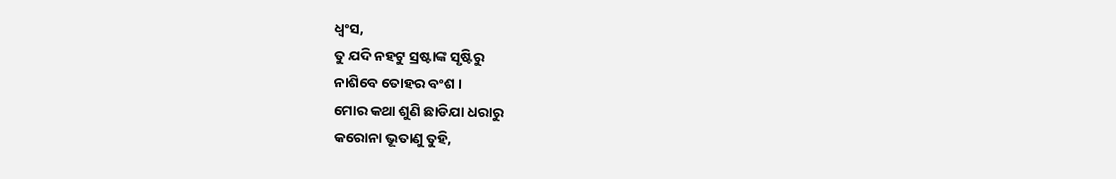ଧ୍ଵଂସ,
ତୁ ଯଦି ନହଟୁ ସ୍ରଷ୍ଟାଙ୍କ ସୃଷ୍ଟିରୁ
ନାଶିବେ ତୋହର ବଂଶ ।
ମୋର କଥା ଶୁଣି ଛାଡିଯା ଧରାରୁ
କରୋନା ଭୂତାଣୁ ତୁହି,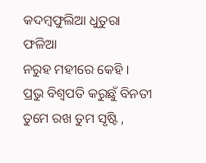କଦମ୍ବଫୁଲିଆ ଧୁତୁରା ଫଳିଆ
ନରୁହ ମହୀରେ କେହି ।
ପ୍ରଭୁ ବିଶ୍ଵପତି କରୁଛୁଁ ବିନତୀ
ତୁମେ ରଖ ତୁମ ସୃଷ୍ଟି ,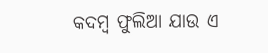କଦମ୍ବ ଫୁଲିଆ ଯାଉ ଏ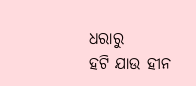ଧରାରୁ
ହଟି ଯାଉ ହୀନ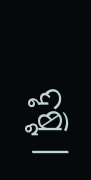ଦୃଷ୍ଟି ।